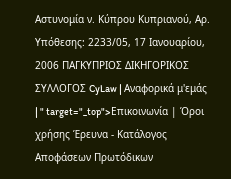Αστυνομία ν. Κύπρου Κυπριανού, Αρ. Υπόθεσης: 2233/05, 17 Ιανουαρίου, 2006 ΠΑΓΚΥΠΡΙΟΣ ΔΙΚΗΓΟΡΙΚΟΣ ΣΥΛΛΟΓΟΣ CyLaw | Αναφορικά μ'εμάς | " target="_top">Επικοινωνία | Όροι χρήσης Έρευνα - Κατάλογος Αποφάσεων Πρωτόδικων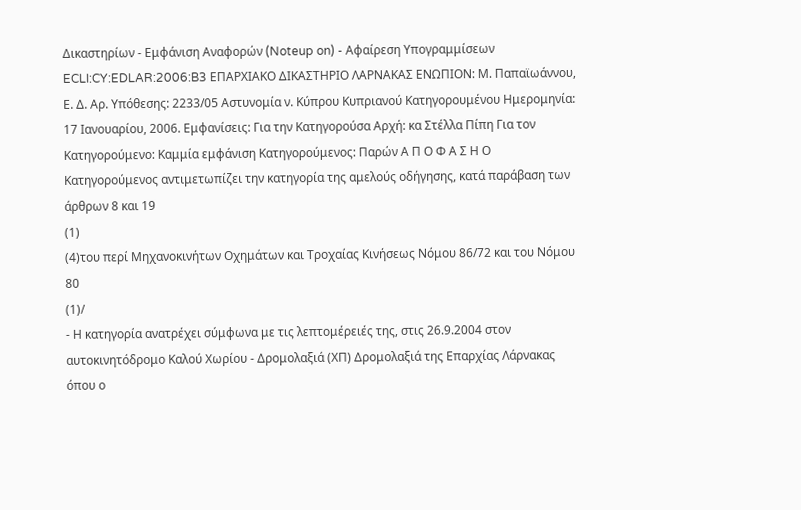Δικαστηρίων - Εμφάνιση Αναφορών (Noteup on) - Αφαίρεση Υπογραμμίσεων ECLI:CY:EDLAR:2006:B3 ΕΠΑΡΧΙΑΚΟ ΔΙΚΑΣΤΗΡΙΟ ΛΑΡΝΑΚΑΣ ΕΝΩΠΙΟΝ: Μ. Παπαϊωάννου, Ε. Δ. Αρ. Υπόθεσης: 2233/05 Αστυνομία ν. Κύπρου Κυπριανού Κατηγορουμένου Ημερομηνία: 17 Ιανουαρίου, 2006. Εμφανίσεις: Για την Κατηγορούσα Αρχή: κα Στέλλα Πίπη Για τον Κατηγορούμενο: Καμμία εμφάνιση Κατηγορούμενος: Παρών Α Π Ο Φ Α Σ Η Ο Κατηγορούμενος αντιμετωπίζει την κατηγορία της αμελούς οδήγησης, κατά παράβαση των άρθρων 8 και 19
(1)
(4)του περί Μηχανοκινήτων Οχημάτων και Τροχαίας Κινήσεως Νόμου 86/72 και του Νόμου 80
(1)/
- Η κατηγορία ανατρέχει σύμφωνα με τις λεπτομέρειές της, στις 26.9.2004 στον αυτοκινητόδρομο Καλού Χωρίου - Δρομολαξιά (ΧΠ) Δρομολαξιά της Επαρχίας Λάρνακας όπου ο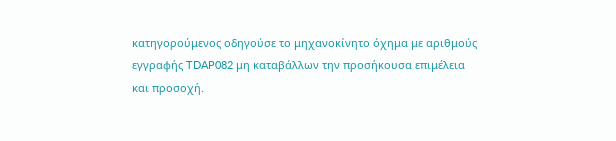κατηγορούμενος οδηγούσε το μηχανοκίνητο όχημα με αριθμούς εγγραφής TDAP082 μη καταβάλλων την προσήκουσα επιμέλεια και προσοχή.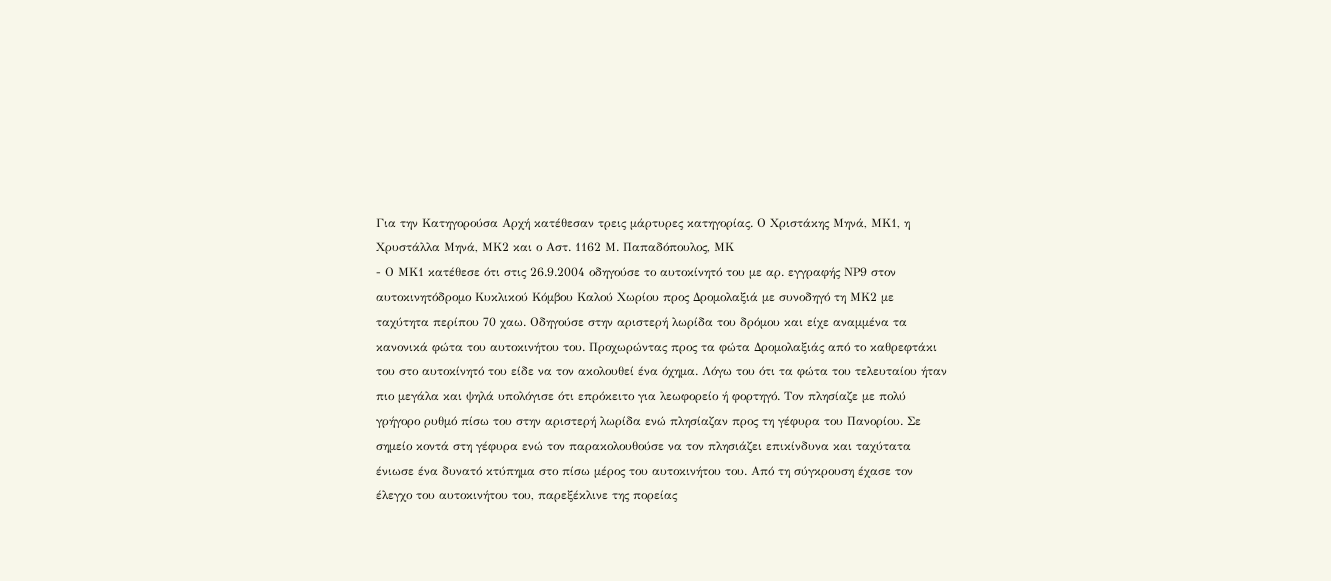Για την Κατηγορούσα Αρχή κατέθεσαν τρεις μάρτυρες κατηγορίας. Ο Χριστάκης Μηνά, ΜΚ1, η Χρυστάλλα Μηνά, ΜΚ2 και ο Αστ. 1162 Μ. Παπαδόπουλος, ΜΚ
- Ο ΜΚ1 κατέθεσε ότι στις 26.9.2004 οδηγούσε το αυτοκίνητό του με αρ. εγγραφής ΝΡ9 στον αυτοκινητόδρομο Κυκλικού Κόμβου Καλού Χωρίου προς Δρομολαξιά με συνοδηγό τη ΜΚ2 με ταχύτητα περίπου 70 χαω. Οδηγούσε στην αριστερή λωρίδα του δρόμου και είχε αναμμένα τα κανονικά φώτα του αυτοκινήτου του. Προχωρώντας προς τα φώτα Δρομολαξιάς από το καθρεφτάκι του στο αυτοκίνητό του είδε να τον ακολουθεί ένα όχημα. Λόγω του ότι τα φώτα του τελευταίου ήταν πιο μεγάλα και ψηλά υπολόγισε ότι επρόκειτο για λεωφορείο ή φορτηγό. Τον πλησίαζε με πολύ γρήγορο ρυθμό πίσω του στην αριστερή λωρίδα ενώ πλησίαζαν προς τη γέφυρα του Πανορίου. Σε σημείο κοντά στη γέφυρα ενώ τον παρακολουθούσε να τον πλησιάζει επικίνδυνα και ταχύτατα ένιωσε ένα δυνατό κτύπημα στο πίσω μέρος του αυτοκινήτου του. Από τη σύγκρουση έχασε τον έλεγχο του αυτοκινήτου του, παρεξέκλινε της πορείας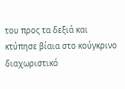του προς τα δεξιά και κτύπησε βίαια στο κούγκρινο διαχωριστικό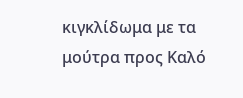κιγκλίδωμα με τα μούτρα προς Καλό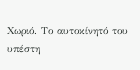Χωριό. Το αυτοκίνητό του υπέστη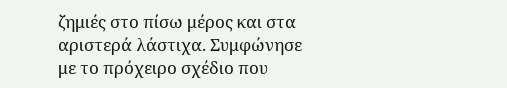ζημιές στο πίσω μέρος και στα αριστερά λάστιχα. Συμφώνησε με το πρόχειρο σχέδιο που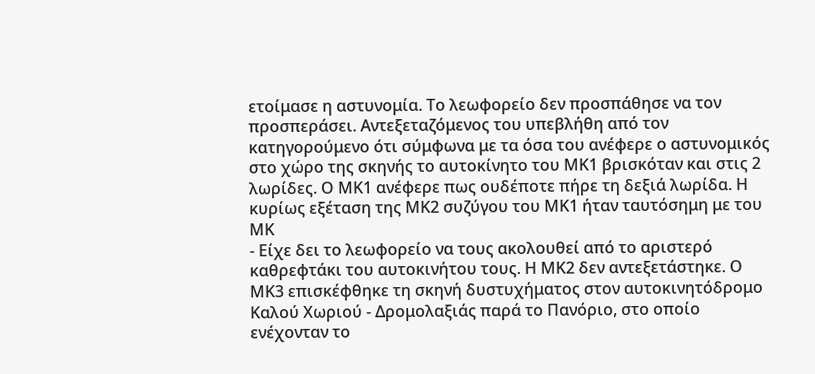ετοίμασε η αστυνομία. Το λεωφορείο δεν προσπάθησε να τον προσπεράσει. Αντεξεταζόμενος του υπεβλήθη από τον κατηγορούμενο ότι σύμφωνα με τα όσα του ανέφερε ο αστυνομικός στο χώρο της σκηνής το αυτοκίνητο του ΜΚ1 βρισκόταν και στις 2 λωρίδες. Ο ΜΚ1 ανέφερε πως ουδέποτε πήρε τη δεξιά λωρίδα. Η κυρίως εξέταση της ΜΚ2 συζύγου του ΜΚ1 ήταν ταυτόσημη με του ΜΚ
- Είχε δει το λεωφορείο να τους ακολουθεί από το αριστερό καθρεφτάκι του αυτοκινήτου τους. Η ΜΚ2 δεν αντεξετάστηκε. Ο ΜΚ3 επισκέφθηκε τη σκηνή δυστυχήματος στον αυτοκινητόδρομο Καλού Χωριού - Δρομολαξιάς παρά το Πανόριο, στο οποίο ενέχονταν το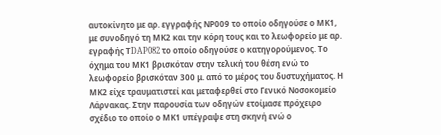αυτοκίνητο με αρ. εγγραφής ΝΡ009 το οποίο οδηγούσε ο ΜΚ1, με συνοδηγό τη ΜΚ2 και την κόρη τους και το λεωφορείο με αρ. εγραφής ΤDAP082 το οποίο οδηγούσε ο κατηγορούμενος. Το όχημα του ΜΚ1 βρισκόταν στην τελική του θέση ενώ το λεωφορείο βρισκόταν 300 μ. από το μέρος του δυστυχήματος. Η ΜΚ2 είχε τραυματιστεί και μεταφερθεί στο Γενικό Νοσοκομείο Λάρνακας. Στην παρουσία των οδηγών ετοίμασε πρόχειρο σχέδιο το οποίο ο ΜΚ1 υπέγραψε στη σκηνή ενώ ο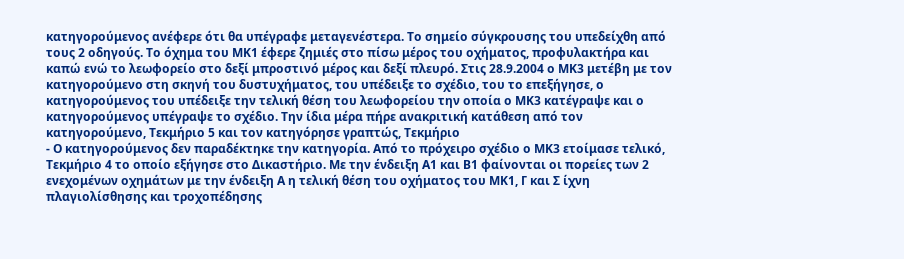κατηγορούμενος ανέφερε ότι θα υπέγραφε μεταγενέστερα. Το σημείο σύγκρουσης του υπεδείχθη από τους 2 οδηγούς. Το όχημα του ΜΚ1 έφερε ζημιές στο πίσω μέρος του οχήματος, προφυλακτήρα και καπώ ενώ το λεωφορείο στο δεξί μπροστινό μέρος και δεξί πλευρό. Στις 28.9.2004 ο ΜΚ3 μετέβη με τον κατηγορούμενο στη σκηνή του δυστυχήματος, του υπέδειξε το σχέδιο, του το επεξήγησε, ο κατηγορούμενος του υπέδειξε την τελική θέση του λεωφορείου την οποία ο ΜΚ3 κατέγραψε και ο κατηγορούμενος υπέγραψε το σχέδιο. Την ίδια μέρα πήρε ανακριτική κατάθεση από τον κατηγορούμενο, Τεκμήριο 5 και τον κατηγόρησε γραπτώς, Τεκμήριο
- Ο κατηγορούμενος δεν παραδέκτηκε την κατηγορία. Από το πρόχειρο σχέδιο ο ΜΚ3 ετοίμασε τελικό, Τεκμήριο 4 το οποίο εξήγησε στο Δικαστήριο. Με την ένδειξη Α1 και Β1 φαίνονται οι πορείες των 2 ενεχομένων οχημάτων με την ένδειξη Α η τελική θέση του οχήματος του ΜΚ1, Γ και Σ ίχνη πλαγιολίσθησης και τροχοπέδησης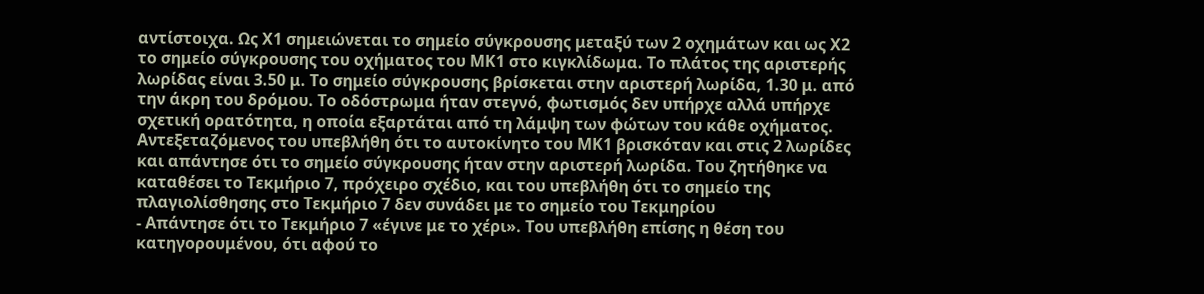αντίστοιχα. Ως Χ1 σημειώνεται το σημείο σύγκρουσης μεταξύ των 2 οχημάτων και ως Χ2 το σημείο σύγκρουσης του οχήματος του ΜΚ1 στο κιγκλίδωμα. Το πλάτος της αριστερής λωρίδας είναι 3.50 μ. Το σημείο σύγκρουσης βρίσκεται στην αριστερή λωρίδα, 1.30 μ. από την άκρη του δρόμου. Το οδόστρωμα ήταν στεγνό, φωτισμός δεν υπήρχε αλλά υπήρχε σχετική ορατότητα, η οποία εξαρτάται από τη λάμψη των φώτων του κάθε οχήματος. Αντεξεταζόμενος του υπεβλήθη ότι το αυτοκίνητο του ΜΚ1 βρισκόταν και στις 2 λωρίδες και απάντησε ότι το σημείο σύγκρουσης ήταν στην αριστερή λωρίδα. Του ζητήθηκε να καταθέσει το Τεκμήριο 7, πρόχειρο σχέδιο, και του υπεβλήθη ότι το σημείο της πλαγιολίσθησης στο Τεκμήριο 7 δεν συνάδει με το σημείο του Τεκμηρίου
- Απάντησε ότι το Τεκμήριο 7 «έγινε με το χέρι». Του υπεβλήθη επίσης η θέση του κατηγορουμένου, ότι αφού το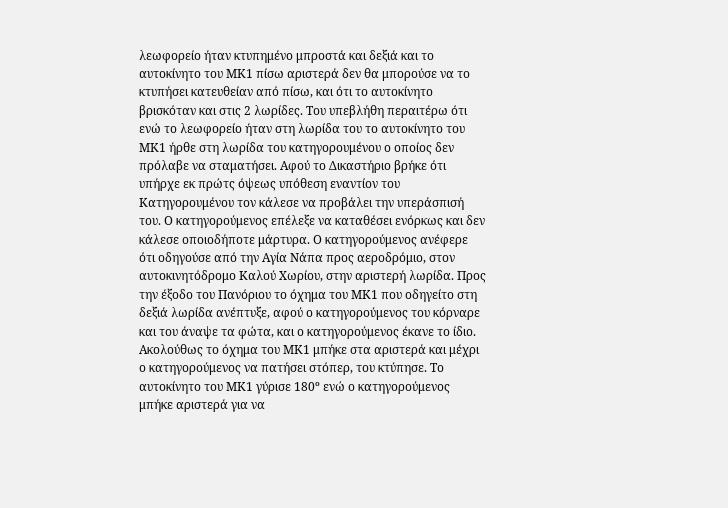λεωφορείο ήταν κτυπημένο μπροστά και δεξιά και το αυτοκίνητο του ΜΚ1 πίσω αριστερά δεν θα μπορούσε να το κτυπήσει κατευθείαν από πίσω, και ότι το αυτοκίνητο βρισκόταν και στις 2 λωρίδες. Του υπεβλήθη περαιτέρω ότι ενώ το λεωφορείο ήταν στη λωρίδα του το αυτοκίνητο του ΜΚ1 ήρθε στη λωρίδα του κατηγορουμένου ο οποίος δεν πρόλαβε να σταματήσει. Αφού το Δικαστήριο βρήκε ότι υπήρχε εκ πρώτς όψεως υπόθεση εναντίον του Κατηγορουμένου τον κάλεσε να προβάλει την υπεράσπισή του. Ο κατηγορούμενος επέλεξε να καταθέσει ενόρκως και δεν κάλεσε οποιοδήποτε μάρτυρα. Ο κατηγορούμενος ανέφερε ότι οδηγούσε από την Αγία Νάπα προς αεροδρόμιο, στον αυτοκινητόδρομο Καλού Χωρίου, στην αριστερή λωρίδα. Προς την έξοδο του Πανόριου το όχημα του ΜΚ1 που οδηγείτο στη δεξιά λωρίδα ανέπτυξε, αφού ο κατηγορούμενος του κόρναρε και του άναψε τα φώτα, και ο κατηγορούμενος έκανε το ίδιο. Ακολούθως το όχημα του ΜΚ1 μπήκε στα αριστερά και μέχρι ο κατηγορούμενος να πατήσει στόπερ, του κτύπησε. Το αυτοκίνητο του ΜΚ1 γύρισε 180º ενώ ο κατηγορούμενος μπήκε αριστερά για να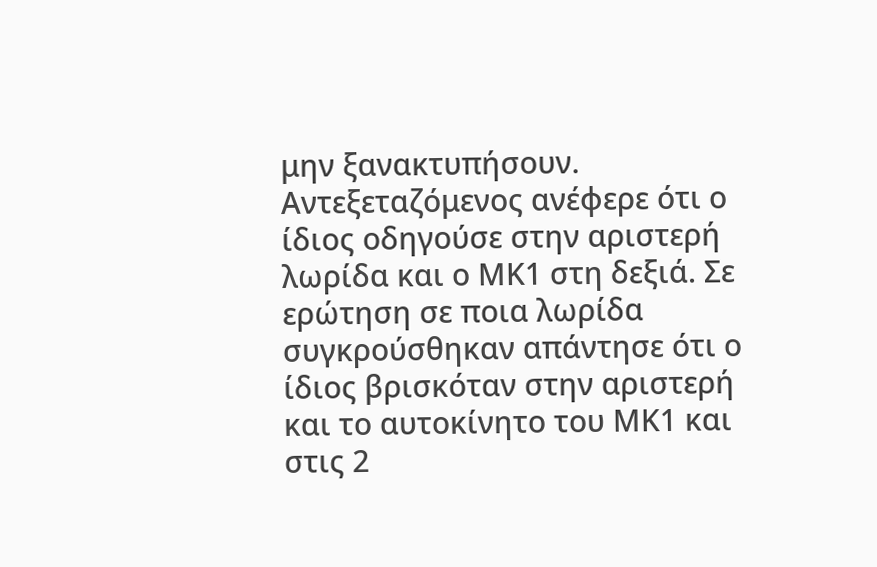μην ξανακτυπήσουν. Αντεξεταζόμενος ανέφερε ότι ο ίδιος οδηγούσε στην αριστερή λωρίδα και ο ΜΚ1 στη δεξιά. Σε ερώτηση σε ποια λωρίδα συγκρούσθηκαν απάντησε ότι ο ίδιος βρισκόταν στην αριστερή και το αυτοκίνητο του ΜΚ1 και στις 2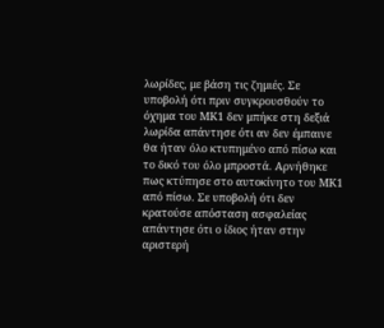λωρίδες, με βάση τις ζημιές. Σε υποβολή ότι πριν συγκρουσθούν το όχημα του ΜΚ1 δεν μπήκε στη δεξιά λωρίδα απάντησε ότι αν δεν έμπαινε θα ήταν όλο κτυπημένο από πίσω και το δικό του όλο μπροστά. Αρνήθηκε πως κτύπησε στο αυτοκίνητο του ΜΚ1 από πίσω. Σε υποβολή ότι δεν κρατούσε απόσταση ασφαλείας απάντησε ότι ο ίδιος ήταν στην αριστερή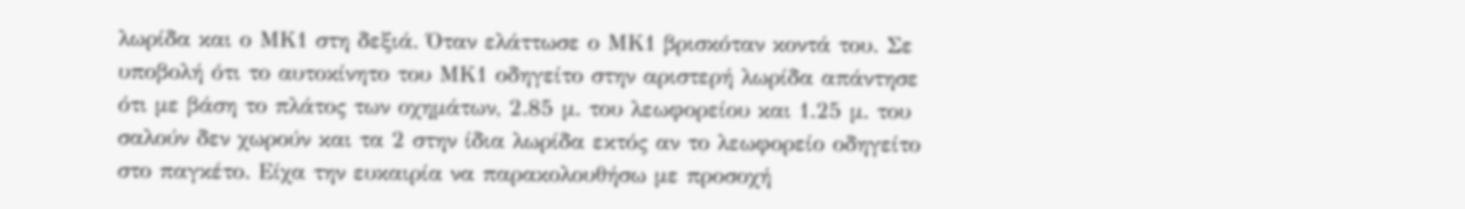λωρίδα και ο ΜΚ1 στη δεξιά. Όταν ελάττωσε ο ΜΚ1 βρισκόταν κοντά του. Σε υποβολή ότι το αυτοκίνητο του ΜΚ1 οδηγείτο στην αριστερή λωρίδα απάντησε ότι με βάση το πλάτος των οχημάτων, 2.85 μ. του λεωφορείου και 1.25 μ. του σαλούν δεν χωρούν και τα 2 στην ίδια λωρίδα εκτός αν το λεωφορείο οδηγείτο στο παγκέτο. Είχα την ευκαιρία να παρακολουθήσω με προσοχή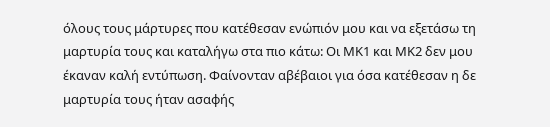όλους τους μάρτυρες που κατέθεσαν ενώπιόν μου και να εξετάσω τη μαρτυρία τους και καταλήγω στα πιο κάτω: Οι ΜΚ1 και ΜΚ2 δεν μου έκαναν καλή εντύπωση. Φαίνονταν αβέβαιοι για όσα κατέθεσαν η δε μαρτυρία τους ήταν ασαφής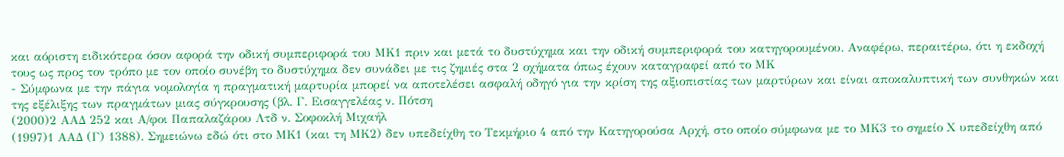και αόριστη ειδικότερα όσον αφορά την οδική συμπεριφορά του ΜΚ1 πριν και μετά το δυστύχημα και την οδική συμπεριφορά του κατηγορουμένου. Αναφέρω, περαιτέρω, ότι η εκδοχή τους ως προς τον τρόπο με τον οποίο συνέβη το δυστύχημα δεν συνάδει με τις ζημιές στα 2 οχήματα όπως έχουν καταγραφεί από το ΜΚ
- Σύμφωνα με την πάγια νομολογία η πραγματική μαρτυρία μπορεί να αποτελέσει ασφαλή οδηγό για την κρίση της αξιοπιστίας των μαρτύρων και είναι αποκαλυπτική των συνθηκών και της εξέλιξης των πραγμάτων μιας σύγκρουσης (βλ. Γ. Εισαγγελέας ν. Πότση
(2000)2 ΑΑΔ 252 και Α/φοι Παπαλαζάρου Λτδ ν. Σοφοκλή Μιχαήλ
(1997)1 ΑΑΔ (Γ) 1388). Σημειώνω εδώ ότι στο ΜΚ1 (και τη ΜΚ2) δεν υπεδείχθη το Τεκμήριο 4 από την Κατηγορούσα Αρχή, στο οποίο σύμφωνα με το ΜΚ3 το σημείο Χ υπεδείχθη από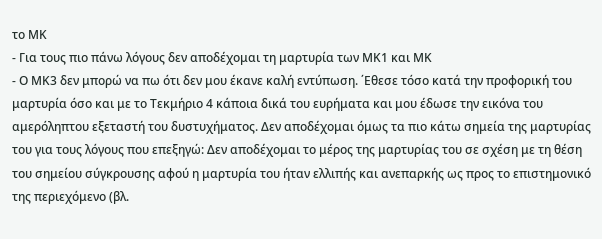το ΜΚ
- Για τους πιο πάνω λόγους δεν αποδέχομαι τη μαρτυρία των ΜΚ1 και ΜΚ
- Ο ΜΚ3 δεν μπορώ να πω ότι δεν μου έκανε καλή εντύπωση. ΄Εθεσε τόσο κατά την προφορική του μαρτυρία όσο και με το Τεκμήριο 4 κάποια δικά του ευρήματα και μου έδωσε την εικόνα του αμερόληπτου εξεταστή του δυστυχήματος. Δεν αποδέχομαι όμως τα πιο κάτω σημεία της μαρτυρίας του για τους λόγους που επεξηγώ: Δεν αποδέχομαι το μέρος της μαρτυρίας του σε σχέση με τη θέση του σημείου σύγκρουσης αφού η μαρτυρία του ήταν ελλιπής και ανεπαρκής ως προς το επιστημονικό της περιεχόμενο (βλ.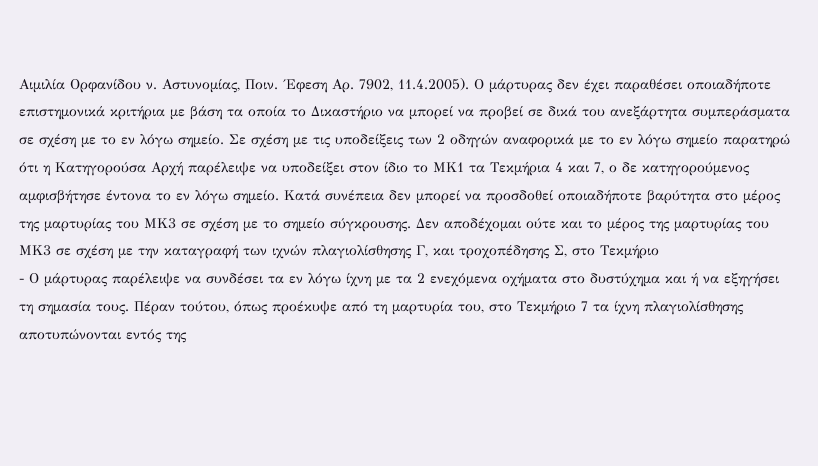Αιμιλία Ορφανίδου ν. Αστυνομίας, Ποιν. ΄Εφεση Αρ. 7902, 11.4.2005). Ο μάρτυρας δεν έχει παραθέσει οποιαδήποτε επιστημονικά κριτήρια με βάση τα οποία το Δικαστήριο να μπορεί να προβεί σε δικά του ανεξάρτητα συμπεράσματα σε σχέση με το εν λόγω σημείο. Σε σχέση με τις υποδείξεις των 2 οδηγών αναφορικά με το εν λόγω σημείο παρατηρώ ότι η Κατηγορούσα Αρχή παρέλειψε να υποδείξει στον ίδιο το ΜΚ1 τα Τεκμήρια 4 και 7, ο δε κατηγορούμενος αμφισβήτησε έντονα το εν λόγω σημείο. Κατά συνέπεια δεν μπορεί να προσδοθεί οποιαδήποτε βαρύτητα στο μέρος της μαρτυρίας του ΜΚ3 σε σχέση με το σημείο σύγκρουσης. Δεν αποδέχομαι ούτε και το μέρος της μαρτυρίας του ΜΚ3 σε σχέση με την καταγραφή των ιχνών πλαγιολίσθησης Γ, και τροχοπέδησης Σ, στο Τεκμήριο
- Ο μάρτυρας παρέλειψε να συνδέσει τα εν λόγω ίχνη με τα 2 ενεχόμενα οχήματα στο δυστύχημα και ή να εξηγήσει τη σημασία τους. Πέραν τούτου, όπως προέκυψε από τη μαρτυρία του, στο Τεκμήριο 7 τα ίχνη πλαγιολίσθησης αποτυπώνονται εντός της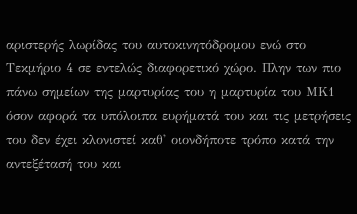αριστερής λωρίδας του αυτοκινητόδρομου ενώ στο Τεκμήριο 4 σε εντελώς διαφορετικό χώρο. Πλην των πιο πάνω σημείων της μαρτυρίας του η μαρτυρία του ΜΚ1 όσον αφορά τα υπόλοιπα ευρήματά του και τις μετρήσεις του δεν έχει κλονιστεί καθ' οιονδήποτε τρόπο κατά την αντεξέτασή του και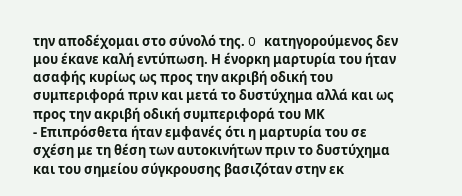την αποδέχομαι στο σύνολό της. O κατηγορούμενος δεν μου έκανε καλή εντύπωση. Η ένορκη μαρτυρία του ήταν ασαφής κυρίως ως προς την ακριβή οδική του συμπεριφορά πριν και μετά το δυστύχημα αλλά και ως προς την ακριβή οδική συμπεριφορά του ΜΚ
- Επιπρόσθετα ήταν εμφανές ότι η μαρτυρία του σε σχέση με τη θέση των αυτοκινήτων πριν το δυστύχημα και του σημείου σύγκρουσης βασιζόταν στην εκ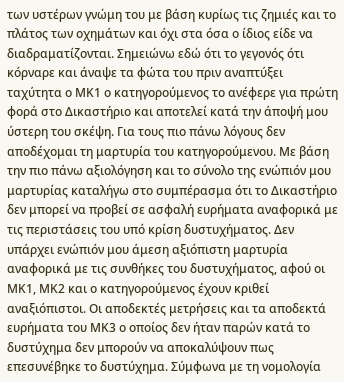των υστέρων γνώμη του με βάση κυρίως τις ζημιές και το πλάτος των οχημάτων και όχι στα όσα ο ίδιος είδε να διαδραματίζονται. Σημειώνω εδώ ότι το γεγονός ότι κόρναρε και άναψε τα φώτα του πριν αναπτύξει ταχύτητα ο ΜΚ1 ο κατηγορούμενος το ανέφερε για πρώτη φορά στο Δικαστήριο και αποτελεί κατά την άποψή μου ύστερη του σκέψη. Για τους πιο πάνω λόγους δεν αποδέχομαι τη μαρτυρία του κατηγορούμενου. Με βάση την πιο πάνω αξιολόγηση και το σύνολο της ενώπιόν μου μαρτυρίας καταλήγω στο συμπέρασμα ότι το Δικαστήριο δεν μπορεί να προβεί σε ασφαλή ευρήματα αναφορικά με τις περιστάσεις του υπό κρίση δυστυχήματος. Δεν υπάρχει ενώπιόν μου άμεση αξιόπιστη μαρτυρία αναφορικά με τις συνθήκες του δυστυχήματος, αφού οι ΜΚ1, ΜΚ2 και ο κατηγορούμενος έχουν κριθεί αναξιόπιστοι. Οι αποδεκτές μετρήσεις και τα αποδεκτά ευρήματα του ΜΚ3 ο οποίος δεν ήταν παρών κατά το δυστύχημα δεν μπορούν να αποκαλύψουν πως επεσυνέβηκε το δυστύχημα. Σύμφωνα με τη νομολογία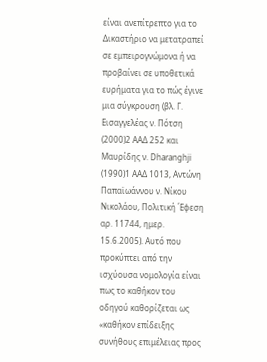είναι ανεπίτρεπτο για το Δικαστήριο να μετατραπεί σε εμπειρογνώμονα ή να προβαίνει σε υποθετικά ευρήματα για το πώς έγινε μια σύγκρουση (βλ. Γ. Εισαγγελέας ν. Πότση
(2000)2 ΑΑΔ 252 και Μαυρίδης ν. Dharanghji
(1990)1 AAΔ 1013, Αντώνη Παπαϊωάννου ν. Νίκου Νικολάου, Πολιτική ΄Εφεση αρ. 11744, ημερ. 15.6.2005). Αυτό που προκύπτει από την ισχύουσα νομολογία είναι πως το καθήκον του οδηγού καθορίζεται ως «καθήκον επίδειξης συνήθους επιμέλειας προς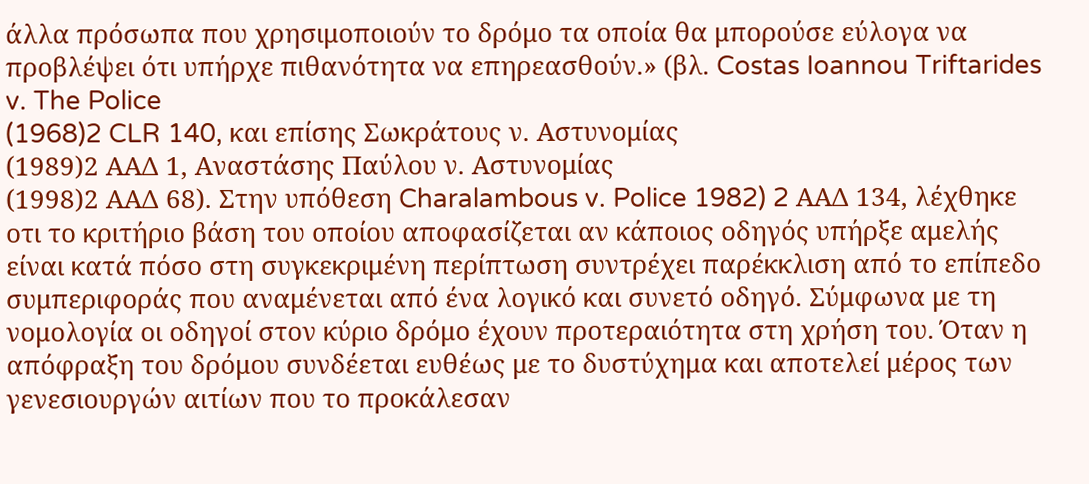άλλα πρόσωπα που χρησιμοποιούν το δρόμο τα οποία θα μπορούσε εύλογα να προβλέψει ότι υπήρχε πιθανότητα να επηρεασθούν.» (βλ. Costas Ioannou Triftarides v. The Police
(1968)2 CLR 140, και επίσης Σωκράτους ν. Αστυνομίας
(1989)2 ΑΑΔ 1, Αναστάσης Παύλου ν. Αστυνομίας
(1998)2 ΑΑΔ 68). Στην υπόθεση Charalambous v. Police 1982) 2 ΑΑΔ 134, λέχθηκε οτι το κριτήριο βάση του οποίου αποφασίζεται αν κάποιος οδηγός υπήρξε αμελής είναι κατά πόσο στη συγκεκριμένη περίπτωση συντρέχει παρέκκλιση από το επίπεδο συμπεριφοράς που αναμένεται από ένα λογικό και συνετό οδηγό. Σύμφωνα με τη νομολογία οι οδηγοί στον κύριο δρόμο έχουν προτεραιότητα στη χρήση του. Όταν η απόφραξη του δρόμου συνδέεται ευθέως με το δυστύχημα και αποτελεί μέρος των γενεσιουργών αιτίων που το προκάλεσαν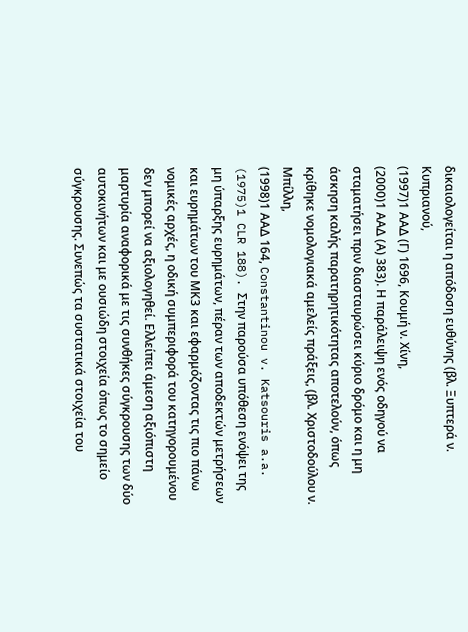δικαιολογείται η απόδοση ευθύνης (βλ. Ξυπτερά ν. Κυπριανού,
(1997)1 ΑΑΔ (Γ) 1696, Κουμή ν. Χίνη,
(2000)1 ΑΑΔ (Α) 383). Η παράλειψη ενός οδηγού να σταματήσει πριν διασταυρώσει κύριο δρόμο και η μη άσκηση καλής παρατηρητικότητας αποτελούν, όπως κρίθηκε νομολογιακά αμελείς πράξεις, (βλ. Χριστοδούλου ν. Μπίλλη,
(1998)1 ΑΑΔ 164, Constantinou v. Katsouris a.a.
(1975)1 CLR 188). Στην παρούσα υπόθεση ενόψει της μη ύπαρξης ευρημάτων, πέραν των αποδεκτών μετρήσεων και ευρημάτων του ΜΚ3 και εφαρμόζοντας τις πιο πάνω νομικές αρχές, η οδική συμπεριφορά του κατηγορουμένου δεν μπορεί να αξιολογηθεί. Ελλείπει άμεση αξιόπιστη μαρτυρία αναφορικά με τις συνθήκες σύγκρουσης των δύο αυτοκινήτων και με ουσιώδη στοιχεία όπως το σημείο σύγκρουσης. Συνεπώς τα συστατικά στοιχεία του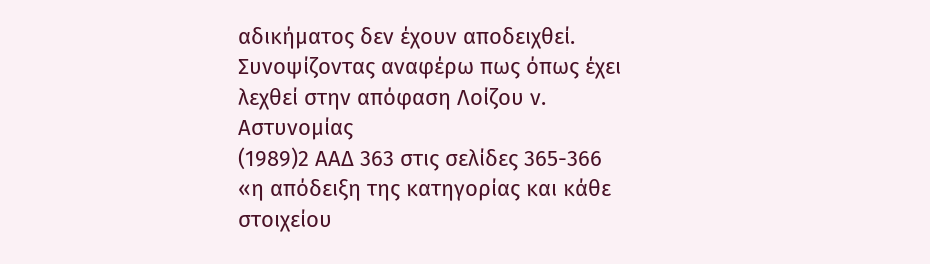αδικήματος δεν έχουν αποδειχθεί. Συνοψίζοντας αναφέρω πως όπως έχει λεχθεί στην απόφαση Λοίζου ν. Αστυνομίας
(1989)2 ΑΑΔ 363 στις σελίδες 365-366 «η απόδειξη της κατηγορίας και κάθε στοιχείου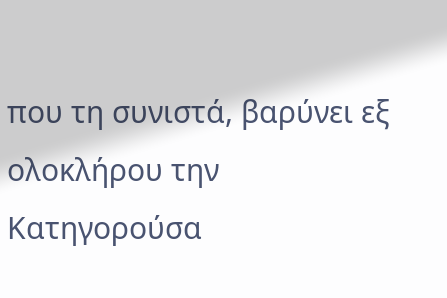που τη συνιστά, βαρύνει εξ ολοκλήρου την Κατηγορούσα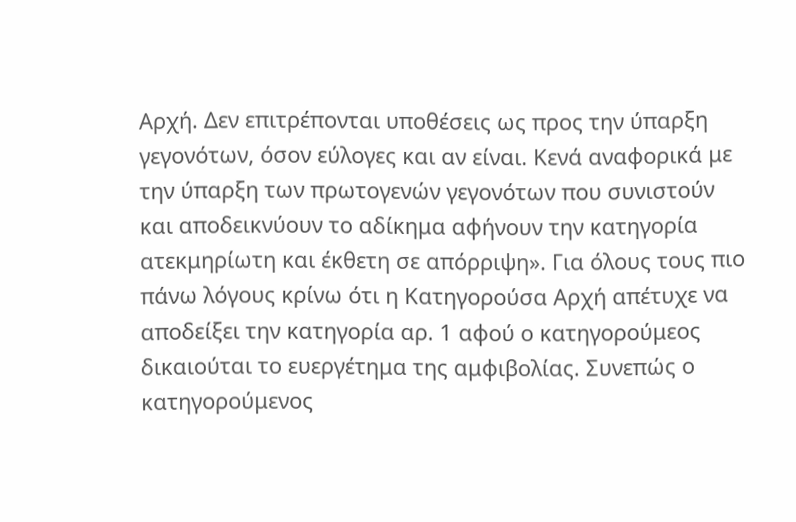Αρχή. Δεν επιτρέπονται υποθέσεις ως προς την ύπαρξη γεγονότων, όσον εύλογες και αν είναι. Κενά αναφορικά με την ύπαρξη των πρωτογενών γεγονότων που συνιστούν και αποδεικνύουν το αδίκημα αφήνουν την κατηγορία ατεκμηρίωτη και έκθετη σε απόρριψη». Για όλους τους πιο πάνω λόγους κρίνω ότι η Κατηγορούσα Αρχή απέτυχε να αποδείξει την κατηγορία αρ. 1 αφού ο κατηγορούμεος δικαιούται το ευεργέτημα της αμφιβολίας. Συνεπώς ο κατηγορούμενος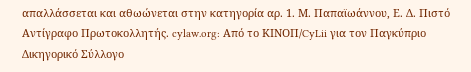απαλλάσσεται και αθωώνεται στην κατηγορία αρ. 1. Μ. Παπαϊωάννου, Ε. Δ. Πιστό Αντίγραφο Πρωτοκολλητής. cylaw.org: Από το ΚΙΝOΠ/CyLii για τον Παγκύπριο Δικηγορικό Σύλλογο